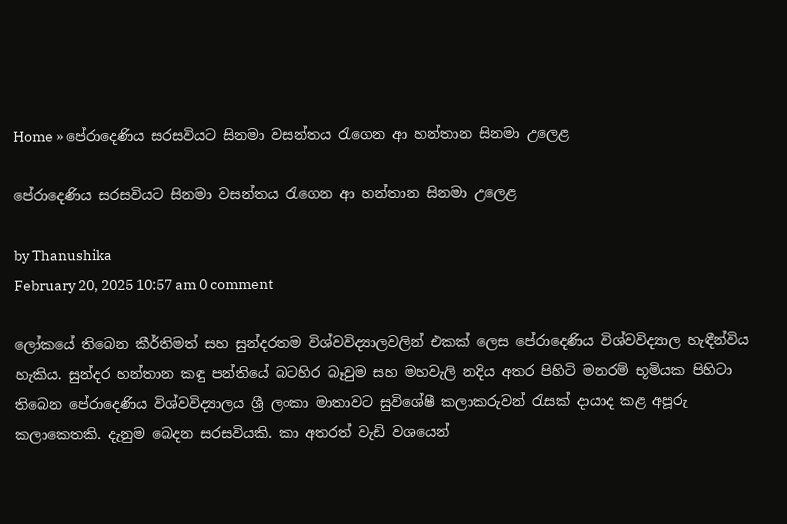Home » පේරාදෙණිය සරසවියට සිනමා වසන්තය රැගෙන ආ හන්තාන සිනමා උලෙළ

පේරාදෙණිය සරසවියට සිනමා වසන්තය රැගෙන ආ හන්තාන සිනමා උලෙළ

by Thanushika
February 20, 2025 10:57 am 0 comment

ලෝකයේ තිබෙන කීර්තිමත් සහ සුන්දරතම විශ්වවිද්‍යාලවලින් එකක් ලෙස පේරාදෙණිය විශ්වවිද්‍යාල හැඳීන්විය හැකිය. සුන්දර හන්තාන කඳු පන්තියේ බටහිර බෑවුම සහ මහවැලි නදිය අතර පිහිටි මනරම් භූමියක පිහිටා තිබෙන පේරාදෙණිය විශ්වවිද්‍යාලය ශ්‍රී ලංකා මාතාවට සුවිශේෂී කලාකරුවන් රැසක් දායාද කළ අපූරු කලාකෙතකි. දැනුම බෙදන සරසවියකි. කා අතරත් වැඩි වශයෙන්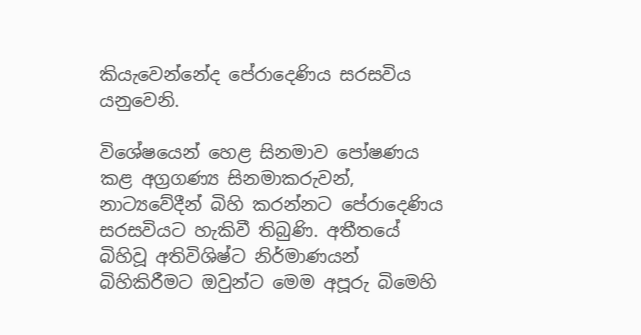කියැවෙන්නේද පේරාදෙණිය සරසවිය යනුවෙනි.

විශේෂයෙන් හෙළ සිනමාව පෝෂණය කළ අග්‍රගණ්‍ය සිනමාකරුවන්, නාට්‍යවේදීන් බිහි කරන්නට පේරාදෙණිය සරසවියට හැකිවී තිබුණි. අතීතයේ බිහිවූ අතිවිශිෂ්ට නිර්මාණයන් බිහිකිරීමට ඔවුන්ට මෙම අපූරු බිමෙහි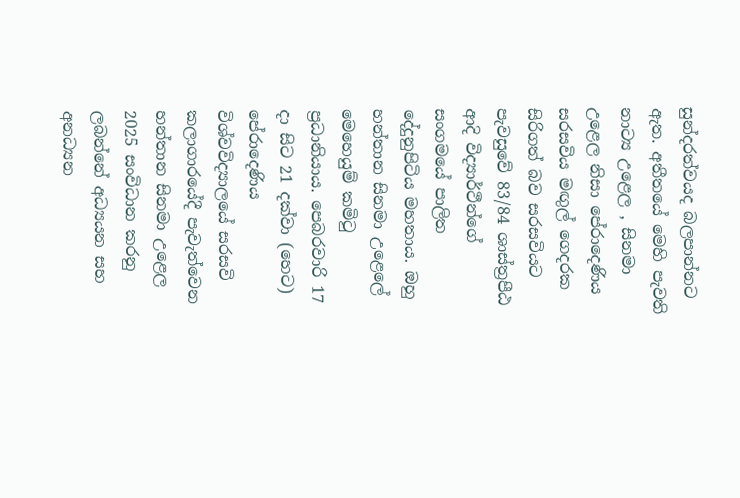සුන්දරත්වයද බලපාන්නට ඇත. අතීතයේ මෙහි පැවති නාට්‍ය උළෙල , සිනමා උළෙල නිසා පේරාදෙණිය සරසවිය මඟුල් ගෙදරක සිරිගත් බව සරසවියට පැවසුවේ 83/84 ශාස්ත්‍රපීඨ ආදි විද්‍යාර්ථීන්ගේ සංගමයේ පාලිත දේදුනුපිටිය මහතාය. ඔහු හන්තාන සිනමා උළෙලේ මෙහෙයුම් කමිටු ප්‍රධානියාය. පෙබරවාරි 17 දා සිට 21 දක්වා (හෙට) පේරාදෙණිය විශ්වවිද්‍යාලයේ සරසවි කලාගාරයේදී පැවැත්වෙන හන්තාන සිනමා උළෙල 2025 සංවිධාන කරනු ලබන්නේ අධ්‍යයන සහ අනධ්‍යන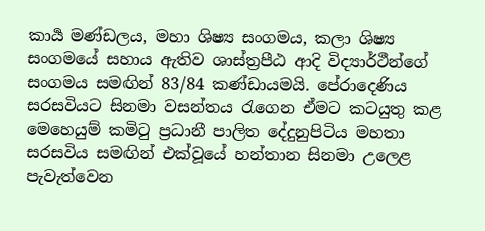කාර්‍ය මණ්ඩලය, මහා ශිෂ්‍ය සංගමය, කලා ශිෂ්‍ය සංගමයේ සහාය ඇතිව ශාස්ත්‍රපීඨ ආදි විද්‍යාර්ථීන්ගේ සංගමය සමඟින් 83/84 කණ්ඩායමයි. පේරාදෙණිය සරසවියට සිනමා වසන්තය රැගෙන ඒමට කටයුතු කළ මෙහෙයුම් කමිටු ප්‍රධානී පාලිත දේදුනුපිටිය මහතා සරසවිය සමඟින් එක්වූයේ හන්තාන සිනමා උලෙළ පැවැත්වෙන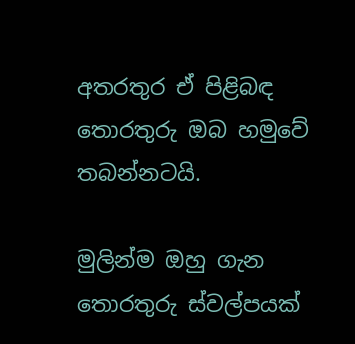අතරතුර ඒ පිළිබඳ තොරතුරු ඔබ හමුවේ තබන්නටයි.

මුලින්ම ඔහු ගැන තොරතුරු ස්වල්පයක්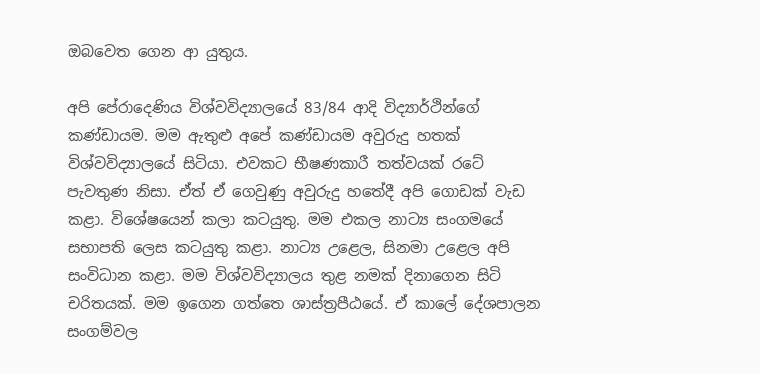ඔබවෙත ගෙන ආ යුතුය.

අපි පේරාදෙණිය විශ්වවිද්‍යාලයේ 83/84 ආදි විද්‍යාර්ථින්ගේ කණ්ඩායම. මම ඇතුළු අපේ කණ්ඩායම අවුරුදු හතක් විශ්වවිද්‍යාලයේ සිටියා. එවකට භීෂණකාරී තත්වයක් රටේ පැවතුණ නිසා. ඒත් ඒ ගෙවුණු අවුරුදු හතේදී අපි ගොඩක් වැඩ කළා. විශේෂයෙන් කලා කටයුතු. මම එකල නාට්‍ය සංගමයේ සභාපති ලෙස කටයුතු කළා. නාට්‍ය උළෙල, සිනමා උළෙල අපි සංවිධාන කළා. මම විශ්වවිද්‍යාලය තුළ නමක් දිනාගෙන සිටි චරිතයක්. මම ඉගෙන ගත්තෙ ශාස්ත්‍රපීඨයේ. ඒ කාලේ දේශපාලන සංගම්වල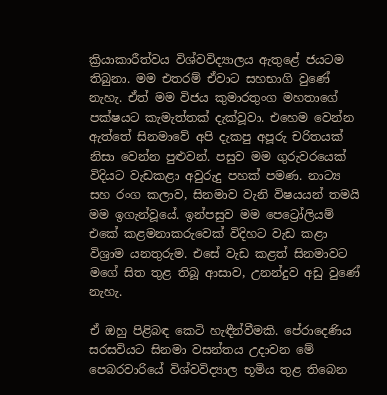ක්‍රියාකාරීත්වය විශ්වවිද්‍යාලය ඇතුළේ ජයටම තිබුනා. මම එතරම් ඒවාට සහභාගි වුණේ නැහැ. ඒත් මම විජය කුමාරතුංග මහතාගේ පක්ෂයට කැමැත්තක් දැක්වූවා. එහෙම වෙන්න ඇත්තේ සිනමාවේ අපි දැකපු අපූරු චරිතයක් නිසා වෙන්න පුළුවන්. පසුව මම ගුරුවරයෙක් විදියට වැඩකළා අවුරුදු පහක් පමණ. නාට්‍ය සහ රංග කලාව, සිනමාව වැනි විෂයයන් තමයි මම ඉගැන්වූයේ. ඉන්පසුව මම පෙට්‍රෝලියම් එකේ කළමනාකරුවෙක් විදිහට වැඩ කළා විශ්‍රාම යනතුරුම. එසේ වැඩ කළත් සිනමාවට මගේ සිත තුළ තිබූ ආසාව, උනන්දුව අඩු වුණේ නැහැ.

ඒ ඔහු පිළිබඳ කෙටි හැඳීන්වීමකි. පේරාදෙණිය සරසවියට සිනමා වසන්තය උදාවන මේ පෙබරවාරියේ විශ්වවිද්‍යාල භූමිය තුළ තිබෙන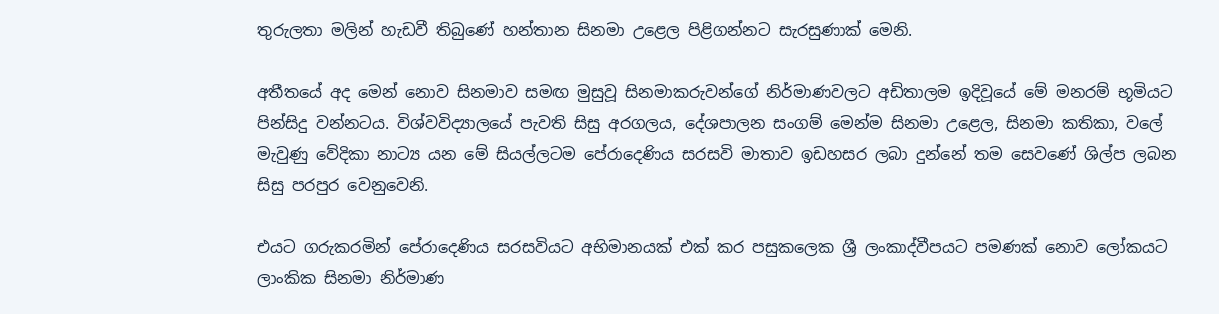තුරුලතා මලින් හැඩවී තිබුණේ හන්තාන සිනමා උළෙල පිළිගන්නට සැරසුණාක් මෙනි.

අතීතයේ අද මෙන් නොව සිනමාව සමඟ මුසුවූ සිනමාකරුවන්ගේ නිර්මාණවලට අඩිතාලම ඉදිවූයේ මේ මනරම් භූමියට පින්සිදු වන්නටය. විශ්වවිද්‍යාලයේ පැවති සිසු අරගලය, දේශපාලන සංගම් මෙන්ම සිනමා උළෙල, සිනමා කතිකා, වලේ මැවුණු වේදිකා නාට්‍ය යන මේ සියල්ලටම පේරාදෙණිය සරසවි මාතාව ඉඩහසර ලබා දුන්නේ තම සෙවණේ ශිල්ප ලබන සිසු පරපුර වෙනුවෙනි.

එයට ගරුකරමින් පේරාදෙණිය සරසවියට අභිමානයක් එක් කර පසුකලෙක ශ්‍රී ලංකාද්වීපයට පමණක් නොව ලෝකයට ලාංකික සිනමා නිර්මාණ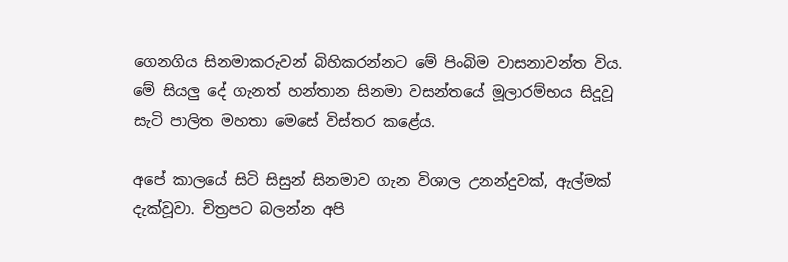ගෙනගිය සිනමාකරුවන් බිහිකරන්නට මේ පිංබිම වාසනාවන්ත විය. මේ සියලු දේ ගැනත් හන්තාන සිනමා වසන්තයේ මූලාරම්භය සිදූවූ සැටි පාලිත මහතා මෙසේ විස්තර කළේය.

අපේ කාලයේ සිටි සිසුන් සිනමාව ගැන විශාල උනන්දුවක්, ඇල්මක් දැක්වූවා. චිත්‍රපට බලන්න අපි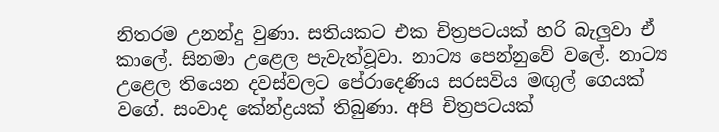නිතරම උනන්දු වුණා. සතියකට එක චිත්‍රපටයක් හරි බැලුවා ඒ කාලේ. සිනමා උළෙල පැවැත්වූවා. නාට්‍ය පෙන්නුවේ වලේ. නාට්‍ය උළෙල තියෙන දවස්වලට පේරාදෙණිය සරසවිය මඟුල් ගෙයක් වගේ. සංවාද කේන්ද්‍රයක් තිබුණා. අපි චිත්‍රපටයක්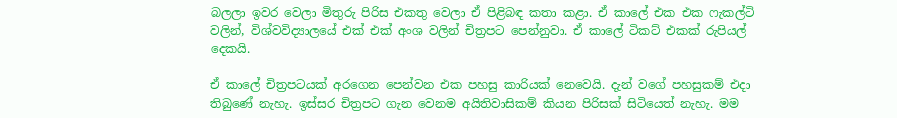බලලා ඉවර වෙලා මිතුරු පිරිස එකතු වෙලා ඒ පිළිබඳ කතා කළා. ඒ කාලේ එක එක ෆැකල්ටි වලින්, විශ්වවිද්‍යාලයේ එක් එක් අංශ වලින් චිත්‍රපට පෙන්නුවා. ඒ කාලේ ටිකට් එකක් රුපියල් දෙකයි.

ඒ කාලේ චිත්‍රපටයක් අරගෙන පෙන්වන එක පහසු කාරියක් නෙවෙයි. දැන් වගේ පහසුකම් එදා තිබුණේ නැහැ. ඉස්සර චිත්‍රපට ගැන වෙනම අයිතිවාසිකම් කියන පිරිසක් සිටියෙත් නැහැ. මම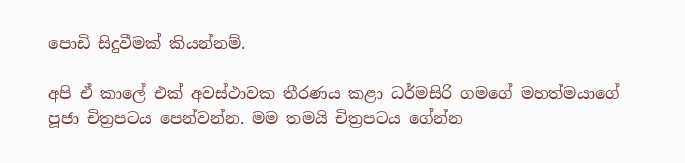පොඩි සිදුවීමක් කියන්නම්.

අපි ඒ කාලේ එක් අවස්ථාවක තීරණය කළා ධර්මසිරි ගමගේ මහත්මයාගේ පූජා චිත්‍රපටය පෙන්වන්න. මම තමයි චිත්‍රපටය ගේන්න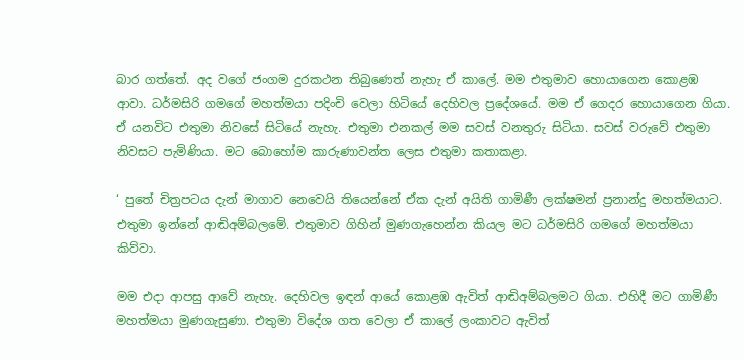බාර ගත්තේ. අද වගේ ජංගම දුරකථන තිබුණෙත් නැහැ ඒ කාලේ. මම එතුමාව හොයාගෙන කොළඹ ආවා. ධර්මසිරි ගමගේ මහත්මයා පදිංචි වෙලා හිටියේ දෙහිවල ප්‍රදේශයේ. මම ඒ ගෙදර හොයාගෙන ගියා. ඒ යනවිට එතුමා නිවසේ සිටියේ නැහැ. එතුමා එනකල් මම සවස් වනතුරු සිටියා. සවස් වරුවේ එතුමා නිවසට පැමිණියා. මට බොහෝම කාරුණාවන්ත ලෙස එතුමා කතාකළා.

‘ පුතේ චිත්‍රපටය දැන් මාගාව නෙවෙයි තියෙන්නේ ඒක දැන් අයිති ගාමිණී ලක්ෂමන් ප්‍රනාන්දු මහත්මයාට. එතුමා ඉන්නේ ආඬිඅම්බලමේ. එතුමාව ගිහින් මුණගැහෙන්න කියල මට ධර්මසිරි ගමගේ මහත්මයා කිව්වා.

මම එදා ආපසු ආවේ නැහැ. දෙහිවල ඉඳන් ආයේ කොළඹ ඇවිත් ආඬිඅම්බලමට ගියා. එහිදී මට ගාමිණී මහත්මයා මුණගැසුණා. එතුමා විදේශ ගත වෙලා ඒ කාලේ ලංකාවට ඇවිත්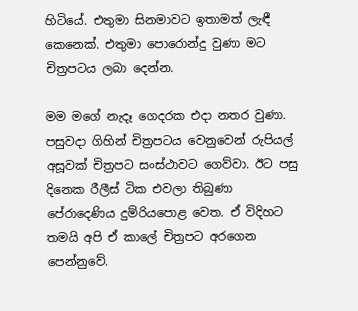හිටියේ. එතුමා සිනමාවට ඉතාමත් ලැඳී කෙනෙක්. එතුමා පොරොන්දු වුණා මට චිත්‍රපටය ලබා දෙන්න.

මම මගේ නැදෑ ගෙදරක එදා නතර වුණා. පසුවදා ගිහින් චිත්‍රපටය වෙනුවෙන් රුපියල් අසූවක් චිත්‍රපට සංස්ථාවට ගෙව්වා. ඊට පසු දිනෙක රීලීස් ටික එවලා තිබුණා පේරාදෙණිය දුම්රියපොළ වෙත. ඒ විදිහට තමයි අපි ඒ කාලේ චිත්‍රපට අරගෙන පෙන්නුවේ.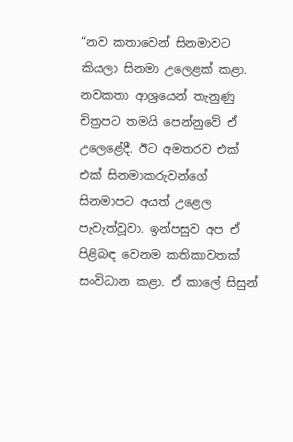“නව කතාවෙන් සිනමාවට කියලා සිනමා උලෙළක් කළා. නවකතා ආශ්‍රයෙන් තැනුණු චිත්‍රපට තමයි පෙන්නුවේ ඒ උලෙළේදී. ඊට අමතරව එක් එක් සිනමාකරුවන්ගේ සිනමාපට අයත් උළෙල පැවැත්වූවා. ඉන්පසුව අප ඒ පිළිබඳ වෙනම කතිකාවතක් සංවිධාන කළා. ඒ කාලේ සිසුන්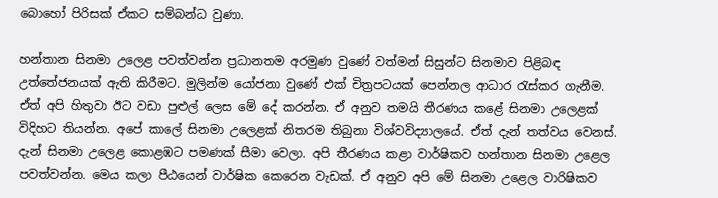බොහෝ පිරිසක් ඒකට සම්බන්ධ වුණා.

හන්තාන සිනමා උලෙළ පවත්වන්න ප්‍රධානතම අරමුණ වුණේ වත්මන් සිසුන්ට සිනමාව පිළිබඳ උත්තේජනයක් ඇති කිරීමට. මුලින්ම යෝජනා වුණේ එක් චිත්‍රපටයක් පෙන්නල ආධාර රැස්කර ගැනීම. ඒත් අපි හිතුවා ඊට වඩා පුළුල් ලෙස මේ දේ කරන්න. ඒ අනුව තමයි තීරණය කළේ සිනමා උලෙළක් විදිහට තියන්න. අපේ කාලේ සිනමා උලෙළක් නිතරම තිබුනා විශ්වවිද්‍යාලයේ. ඒත් දැන් තත්වය වෙනස්. දැන් සිනමා උලෙළ කොළඹට පමණක් සීමා වෙලා. අපි තීරණය කළා වාර්ෂිකව හන්තාන සිනමා උළෙල පවත්වන්න. මෙය කලා පීඨයෙන් වාර්ෂික කෙරෙන වැඩක්. ඒ අනුව අපි මේ සිනමා උළෙල වාරිෂිකව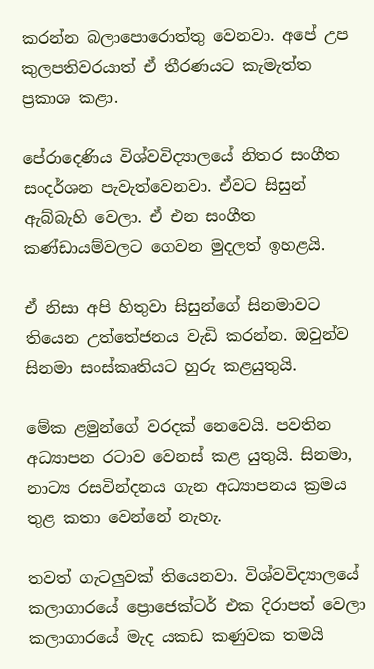කරන්න බලාපොරොත්තු වෙනවා. අපේ උප කුලපතිවරයාත් ඒ තීරණයට කැමැත්ත ප්‍රකාශ කළා.

පේරාදෙණිය විශ්වවිද්‍යාලයේ නිතර සංගීත සංදර්ශන පැවැත්වෙනවා. ඒවට සිසුන් ඇබ්බැහි වෙලා. ඒ එන සංගීත කණ්ඩායම්වලට ගෙවන මුදලත් ඉහළයි.

ඒ නිසා අපි හිතුවා සිසුන්ගේ සිනමාවට තියෙන උත්තේජනය වැඩි කරන්න. ඔවුන්ව සිනමා සංස්කෘතියට හුරු කළයුතුයි.

මේක ළමුන්ගේ වරදක් නෙවෙයි. පවතින අධ්‍යාපන රටාව වෙනස් කළ යුතුයි. සිනමා, නාට්‍ය රසවින්දනය ගැන අධ්‍යාපනය ක්‍රමය තුළ කතා වෙන්නේ නැහැ.

තවත් ගැටලුවක් තියෙනවා. විශ්වවිද්‍යාලයේ කලාගාරයේ ප්‍රොජෙක්ටර් එක දිරාපත් වෙලා කලාගාරයේ මැද යකඩ කණුවක තමයි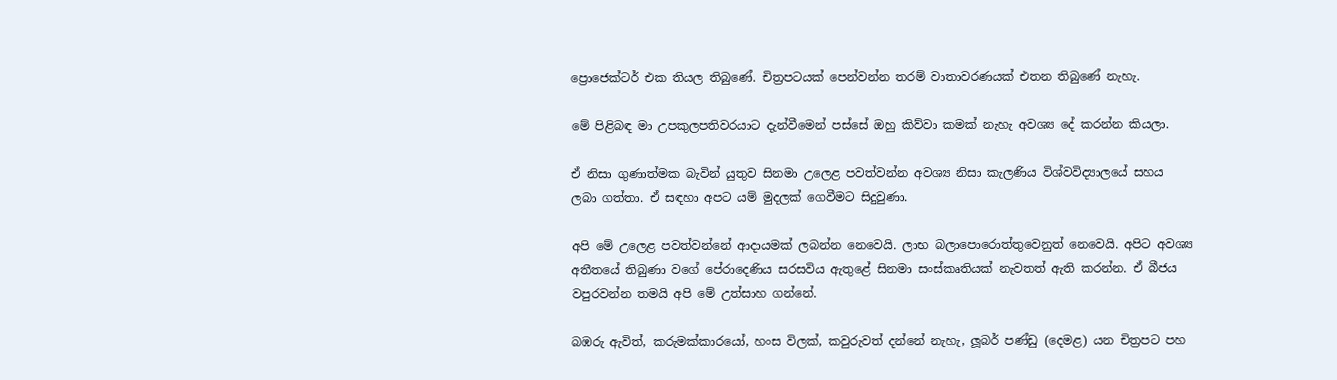ප්‍රොජෙක්ටර් එක තියල තිබුණේ. චිත්‍රපටයක් පෙන්වන්න තරම් වාතාවරණයක් එතන තිබුණේ නැහැ.

මේ පිළිබඳ මා උපකුලපතිවරයාට දැන්වීමෙන් පස්සේ ඔහු කිව්වා කමක් නැහැ අවශ්‍ය දේ කරන්න කියලා.

ඒ නිසා ගුණාත්මක බැවින් යුතුව සිනමා උලෙළ පවත්වන්න අවශ්‍ය නිසා කැලණිය විශ්වවිද්‍යාලයේ සහය ලබා ගත්තා. ඒ සඳහා අපට යම් මුදලක් ගෙවීමට සිදුවුණා.

අපි මේ උලෙළ පවත්වන්නේ ආදායමක් ලබන්න නෙවෙයි. ලාභ බලාපොරොත්තුවෙනුත් නෙවෙයි. අපිට අවශ්‍ය අතීතයේ තිබුණා වගේ පේරාදෙණිය සරසවිය ඇතුළේ සිනමා සංස්කෘතියක් නැවතත් ඇති කරන්න. ඒ බීජය වපුරවන්න තමයි අපි මේ උත්සාහ ගන්නේ.

බඹරු ඇවිත්, කරුමක්කාරයෝ, හංස විලක්, කවුරුවත් දන්නේ නැහැ, ලූබර් පණ්ඩු (දෙමළ) යන චිත්‍රපට පහ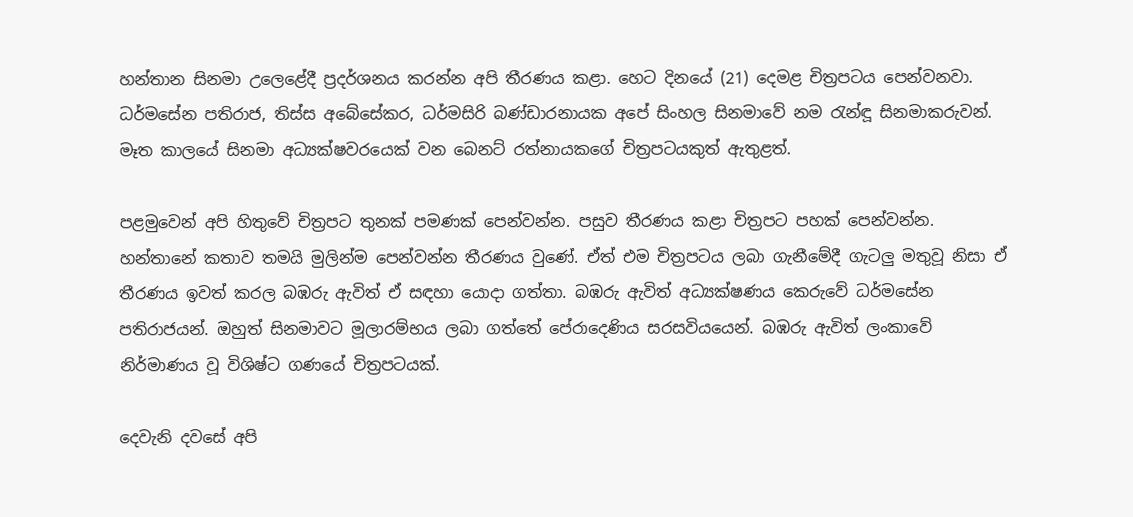හන්තාන සිනමා උලෙළේදී ප්‍රදර්ශනය කරන්න අපි තීරණය කළා. හෙට දිනයේ (21) දෙමළ චිත්‍රපටය පෙන්වනවා. ධර්මසේන පතිරාජ, තිස්ස අබේසේකර, ධර්මසිරි බණ්ඩාරනායක අපේ සිංහල සිනමාවේ නම රැන්ඳූ සිනමාකරුවන්. මෑත කාලයේ සිනමා අධ්‍යක්ෂවරයෙක් වන බෙනට් රත්නායකගේ චිත්‍රපටයකුත් ඇතුළත්.

පළමුවෙන් අපි හිතුවේ චිත්‍රපට තුනක් පමණක් පෙන්වන්න. පසුව තීරණය කළා චිත්‍රපට පහක් පෙන්වන්න. හන්තානේ කතාව තමයි මුලින්ම පෙන්වන්න තීරණය වුණේ. ඒත් එම චිත්‍රපටය ලබා ගැනීමේදී ගැටලු මතුවූ නිසා ඒ තීරණය ඉවත් කරල බඹරු ඇවිත් ඒ සඳහා යොදා ගත්තා. බඹරු ඇවිත් අධ්‍යක්ෂණය කෙරුවේ ධර්මසේන පතිරාජයන්. ඔහුත් සිනමාවට මූලාරම්භය ලබා ගත්තේ පේරාදෙණිය සරසවියයෙන්. බඹරු ඇවිත් ලංකාවේ නිර්මාණය වූ විශිෂ්ට ගණයේ චිත්‍රපටයක්.

දෙවැනි දවසේ අපි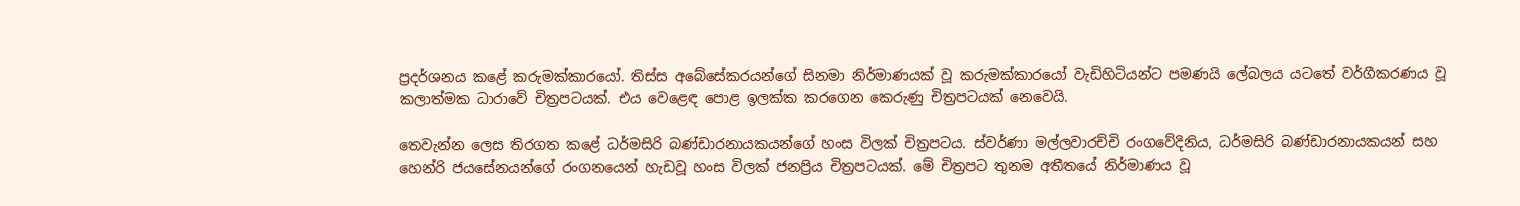ප්‍රදර්ශනය කළේ කරුමක්කාරයෝ. තිස්ස අබේසේකරයන්ගේ සිනමා නිර්මාණයක් වූ කරුමක්කාරයෝ වැඩිහිටියන්ට පමණයි ලේබලය යටතේ වර්ගීකරණය වූ කලාත්මක ධාරාවේ චිත්‍රපටයක්. එය වෙළෙඳ පොළ ඉලක්ක කරගෙන කෙරුණු චිත්‍රපටයක් නෙවෙයි.

තෙවැන්න ලෙස තිරගත කළේ ධර්මසිරි බණ්ඩාරනායකයන්ගේ හංස විලක් චිත්‍රපටය. ස්වර්ණා මල්ලවාරච්චි රංගවේදිනිය, ධර්මසිරි බණ්ඩාරනායකයන් සහ හෙන්රි ජයසේනයන්ගේ රංගනයෙන් හැඩවූ හංස විලක් ජනප්‍රිය චිත්‍රපටයක්. මේ චිත්‍රපට තුනම අතීතයේ නිර්මාණය වූ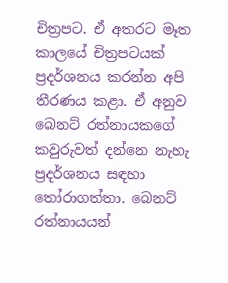චිත්‍රපට. ඒ අතරට මෑත කාලයේ චිත්‍රපටයක් ප්‍රදර්ශනය කරන්න අපි තීරණය කළා. ඒ අනුව බෙනට් රත්නායකගේ කවුරුවත් දන්නෙ නැහැ ප්‍රදර්ශනය සඳහා තෝරාගත්තා. බෙනට් රත්නායයන්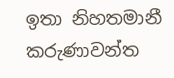ඉතා නිහතමානී කරුණාවන්ත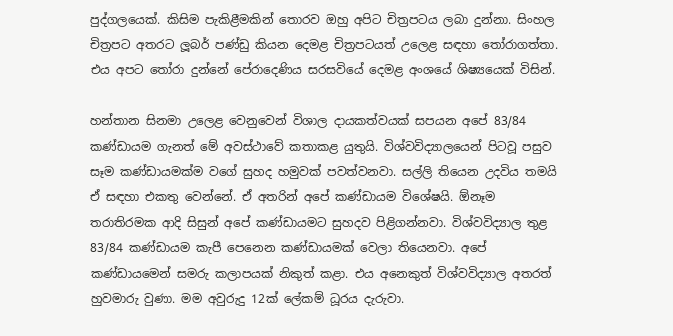පුද්ගලයෙක්. කිසිම පැකිළීමකින් තොරව ඔහු අපිට චිත්‍රපටය ලබා දුන්නා. සිංහල චිත්‍රපට අතරට ලූබර් පණ්ඩු කියන දෙමළ චිත්‍රපටයත් උලෙළ සඳහා තෝරාගත්තා. එය අපට තෝරා දුන්නේ පේරාදෙණිය සරසවියේ දෙමළ අංශයේ ශිෂ්‍යයෙක් විසින්.

හන්තාන සිනමා උලෙළ වෙනුවෙන් විශාල දායකත්වයක් සපයන අපේ 83/84 කණ්ඩායම ගැනත් මේ අවස්ථාවේ කතාකළ යුතුයි. විශ්වවිද්‍යාලයෙන් පිටවූ පසුව සෑම කණ්ඩායමක්ම වගේ සුහද හමුවක් පවත්වනවා. සල්ලි තියෙන උදවිය තමයි ඒ සඳහා එකතු වෙන්නේ. ඒ අතරින් අපේ කණ්ඩායම විශේෂයි. ඕනෑම තරාතිරමක ආදි සිසුන් අපේ කණ්ඩායමට සුහදව පිළිගන්නවා. විශ්වවිද්‍යාල තුළ 83/84 කණ්ඩායම කැපී පෙනෙන කණ්ඩායමක් වෙලා තියෙනවා. අපේ කණ්ඩායමෙන් සමරු කලාපයක් නිකුත් කළා. එය අනෙකුත් විශ්වවිද්‍යාල අතරත් හුවමාරු වුණා. මම අවුරුදු 12ක් ලේකම් ධූරය දැරුවා.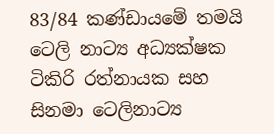83/84 කණ්ඩායමේ තමයි ටෙලි නාට්‍ය අධ්‍යක්ෂක ටිකිරි රත්නායක සහ සිනමා ටෙලිනාට්‍ය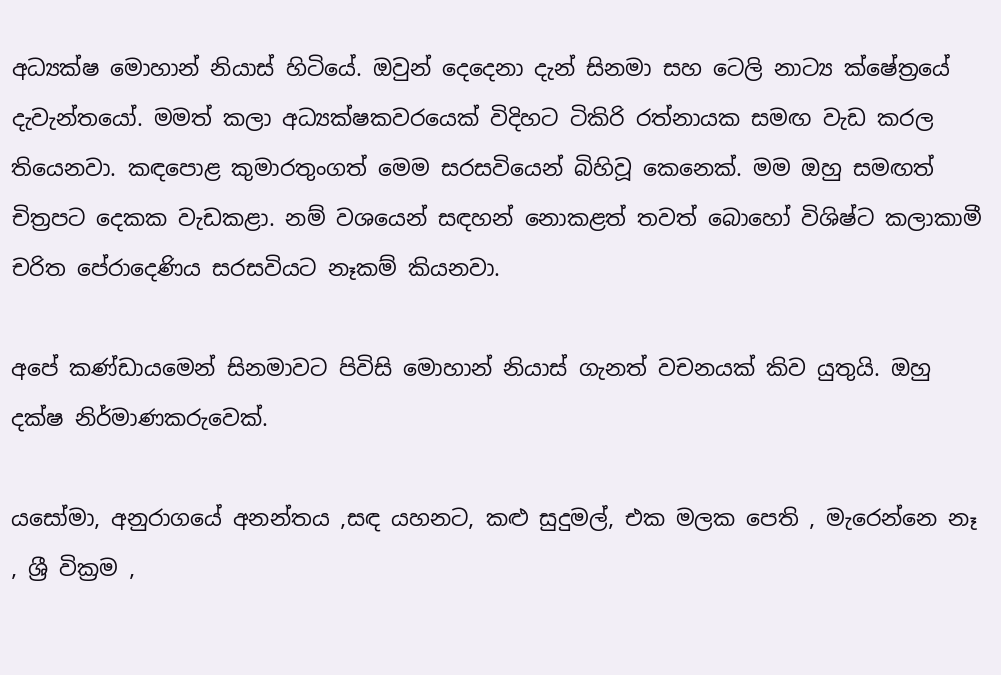අධ්‍යක්ෂ මොහාන් නියාස් හිටියේ. ඔවුන් දෙදෙනා දැන් සිනමා සහ ටෙලි නාට්‍ය ක්ෂේත්‍රයේ දැවැන්තයෝ. මමත් කලා අධ්‍යක්ෂකවරයෙක් විදිහට ටිකිරි රත්නායක සමඟ වැඩ කරල තියෙනවා. කඳපොළ කුමාරතුංගත් මෙම සරසවියෙන් බිහිවූ කෙනෙක්. මම ඔහු සමඟත් චිත්‍රපට දෙකක වැඩකළා. නම් වශයෙන් සඳහන් නොකළත් තවත් බොහෝ විශිෂ්ට කලාකාමී චරිත පේරාදෙණිය සරසවියට නෑකම් කියනවා.

අපේ කණ්ඩායමෙන් සිනමාවට පිවිසි මොහාන් නියාස් ගැනත් වචනයක් කිව යුතුයි. ඔහු දක්ෂ නිර්මාණකරුවෙක්.

යසෝමා, අනුරාගයේ අනන්තය ,සඳ යහනට, කළු සුදුමල්, එක මලක පෙති , මැරෙන්නෙ නෑ , ශ්‍රී වික්‍රම ,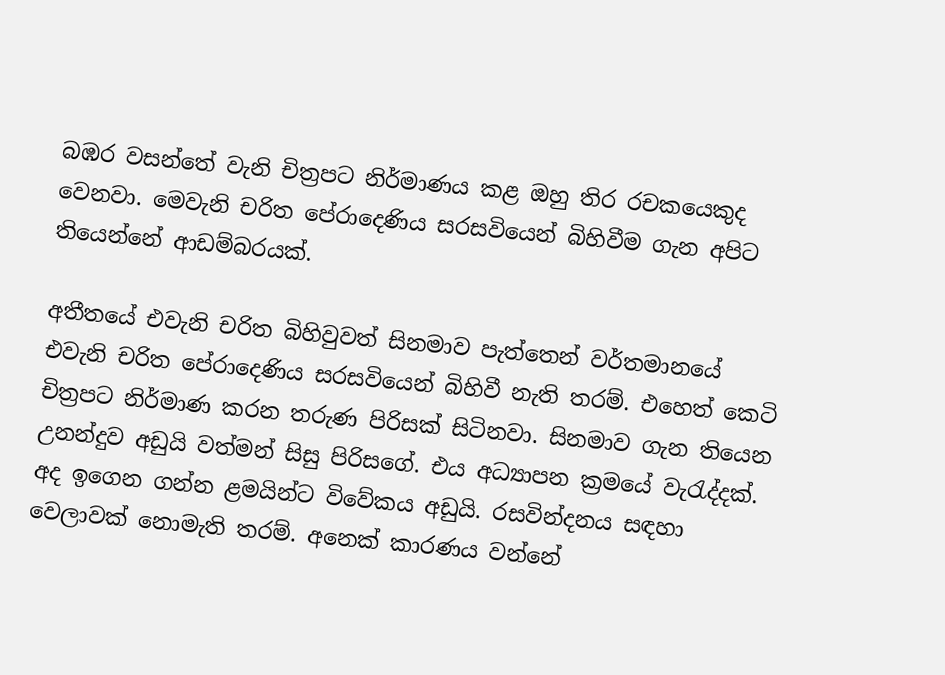බඹර වසන්තේ වැනි චිත්‍රපට නිර්මාණය කළ ඔහු තිර රචකයෙකුද වෙනවා. මෙවැනි චරිත පේරාදෙණිය සරසවියෙන් බිහිවීම ගැන අපිට තියෙන්නේ ආඩම්බරයක්.

අතීතයේ එවැනි චරිත බිහිවුවත් සිනමාව පැත්තෙන් වර්තමානයේ එවැනි චරිත පේරාදෙණිය සරසවියෙන් බිහිවී නැති තරම්. එහෙත් කෙටි චිත්‍රපට නිර්මාණ කරන තරුණ පිරිසක් සිටිනවා. සිනමාව ගැන තියෙන උනන්දුව අඩුයි වත්මන් සිසු පිරිසගේ. එය අධ්‍යාපන ක්‍රමයේ වැරැද්දක්. අද ඉගෙන ගන්න ළමයින්ට විවේකය අඩුයි. රසවින්දනය සඳහා වෙලාවක් නොමැති තරම්. අනෙක් කාරණය වන්නේ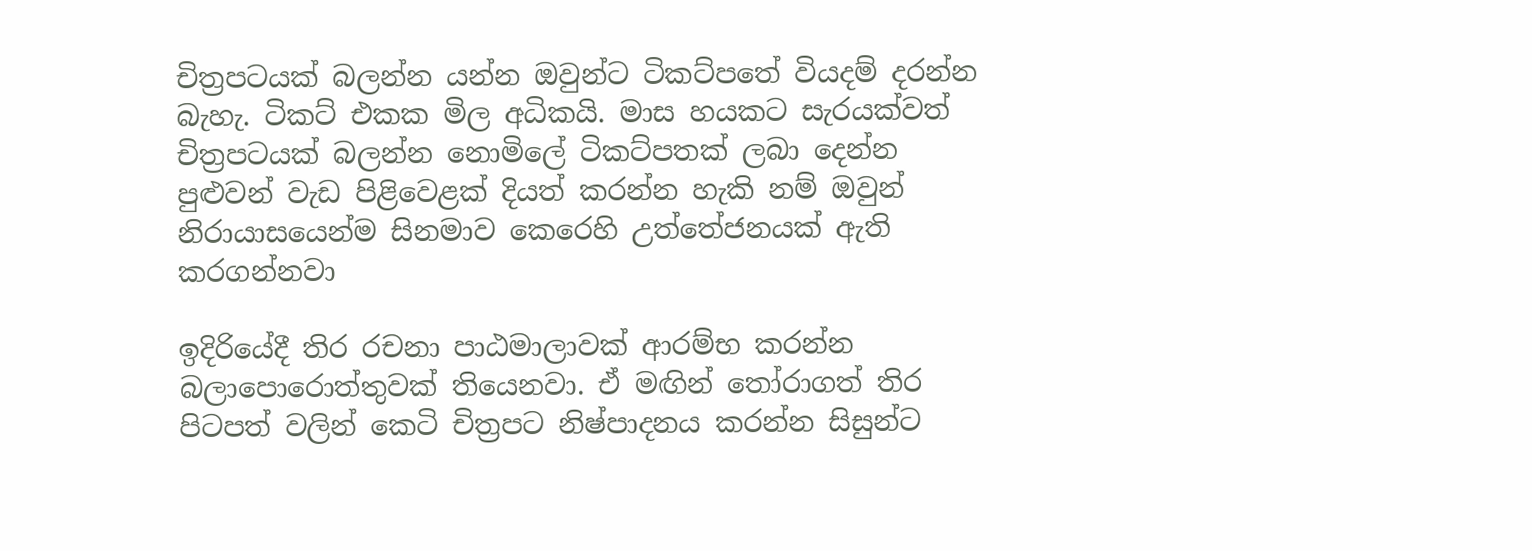චිත්‍රපටයක් බලන්න යන්න ඔවුන්ට ටිකට්පතේ වියදම් දරන්න බැහැ. ටිකට් එකක මිල අධිකයි. මාස හයකට සැරයක්වත් චිත්‍රපටයක් බලන්න නොමිලේ ටිකට්පතක් ලබා දෙන්න පුළුවන් වැඩ පිළිවෙළක් දියත් කරන්න හැකි නම් ඔවුන් නිරායාසයෙන්ම සිනමාව කෙරෙහි උත්තේජනයක් ඇති කරගන්නවා

ඉදිරියේදී තිර රචනා පාඨමාලාවක් ආරම්භ කරන්න බලාපොරොත්තුවක් තියෙනවා. ඒ මඟින් තෝරාගත් තිර පිටපත් වලින් කෙටි චිත්‍රපට නිෂ්පාදනය කරන්න සිසුන්ට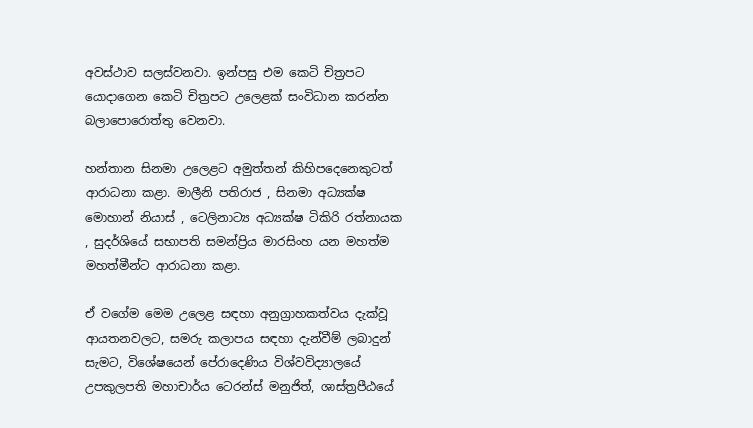අවස්ථාව සලස්වනවා. ඉන්පසු එම කෙටි චිත්‍රපට යොදාගෙන කෙටි චිත්‍රපට උලෙළක් සංවිධාන කරන්න බලාපොරොත්තු වෙනවා.

හන්තාන සිනමා උලෙළට අමුත්තන් කිහිපදෙනෙකුටත් ආරාධනා කළා. මාලීනි පතිරාජ , සිනමා අධ්‍යක්ෂ මොහාන් නියාස් , ටෙලිනාට්‍ය අධ්‍යක්ෂ ටිකිරි රත්නායක , සුදර්ශියේ සභාපති සමන්ප්‍රිය මාරසිංහ යන මහත්ම මහත්මීන්ට ආරාධනා කළා.

ඒ වගේම මෙම උලෙළ සඳහා අනුග්‍රාහකත්වය දැක්වූ ආයතනවලට, සමරු කලාපය සඳහා දැන්වීම් ලබාදුන් සැමට, විශේෂයෙන් පේරාදෙණිය විශ්වවිද්‍යාලයේ උපකුලපති මහාචාර්ය ටෙරන්ස් මනුජිත්, ශාස්ත්‍රපීඨයේ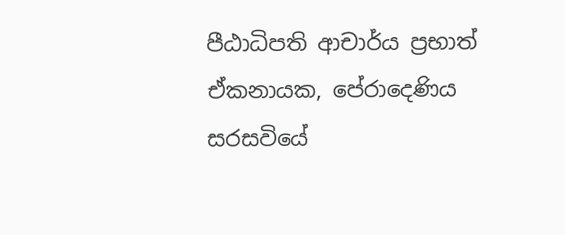පීඨාධිපති ආචාර්ය ප්‍රභාත් ඒකනායක, පේරාදෙණිය සරසවියේ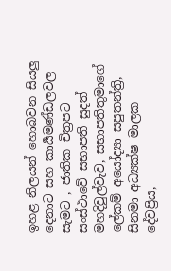ඉහළ නිලයන් හොබවන සියලු දෙනාට සහ කාර්‍යමණ්ඩලවල සැමට , ජාතික චිත්‍රපට සංස්ථාවේ සභාපති සුදත් මහදිවුල්වැව, සභාපතිතුමාගේ ලේකම් අයෝද්‍යා සපුතන්ත්‍රි, සිනමා අධ්‍යක්ෂ මාලක දේවප්‍රිය,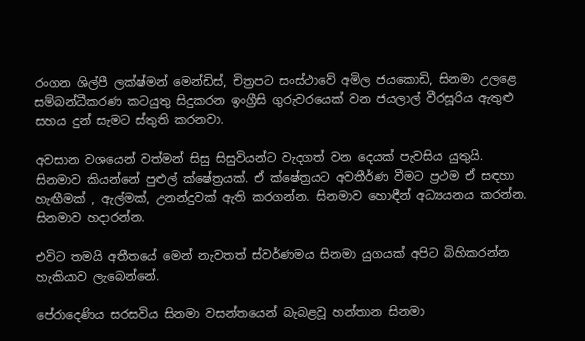රංගන ශිල්පී ලක්ෂ්මන් මෙන්ඩිස්, චිත්‍රපට සංස්ථාවේ අමිල ජයකොඩි, සිනමා උලළෙ සම්බන්ධීකරණ කටයුතු සිදුකරන ඉංග්‍රීසි ගුරුවරයෙක් වන ජයලාල් වීරසූරිය ඇතුළු සහය දුන් සැමට ස්තුති කරනවා.

අවසාන වශයෙන් වත්මන් සිසු සිසුවියන්ට වැදගත් වන දෙයක් පැවසිය යුතුයි. සිනමාව කියන්නේ පුළුල් ක්ෂේත්‍රයක්. ඒ ක්ෂේත්‍රයට අවතීර්ණ වීමට ප්‍රථම ඒ සඳහා හැඟීමක් , ඇල්මක්, උනන්දුවක් ඇති කරගන්න. සිනමාව හොඳීන් අධ්‍යයනය කරන්න. සිනමාව හදාරන්න.

එවිට තමයි අතීතයේ මෙන් නැවතත් ස්වර්ණමය සිනමා යුගයක් අපිට බිහිකරන්න හැකියාව ලැබෙන්නේ.

පේරාදෙණිය සරසවිය සිනමා වසන්තයෙන් බැබළවූ හන්තාන සිනමා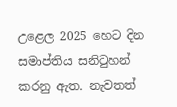උළෙල 2025 හෙට දින සමාප්තිය සනිටුහන් කරනු ඇත. නැවතත්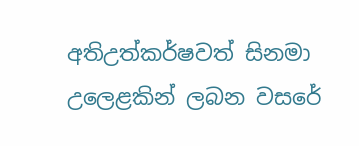අතිඋත්කර්ෂවත් සිනමා උලෙළකින් ලබන වසරේ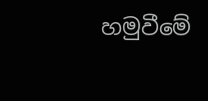හමුවීමේ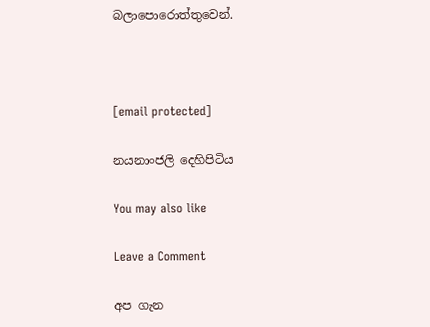බලාපොරොත්තුවෙන්.



[email protected]

නයනාංජලි දෙහිපිටිය

You may also like

Leave a Comment

අප ගැන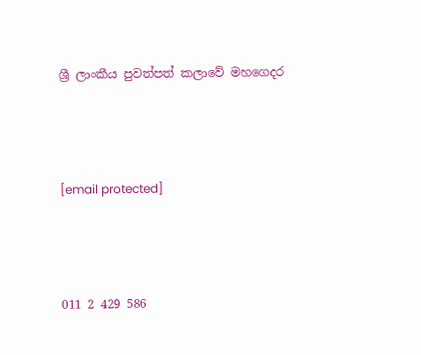ශ්‍රී ලාංකීය පුවත්පත් කලාවේ මහගෙදර



[email protected]



011 2 429 586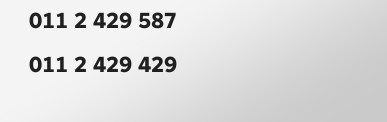011 2 429 587
011 2 429 429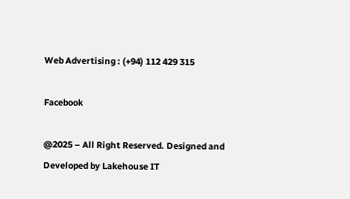Web Advertising : (+94) 112 429 315

Facebook

@2025 – All Right Reserved. Designed and Developed by Lakehouse IT